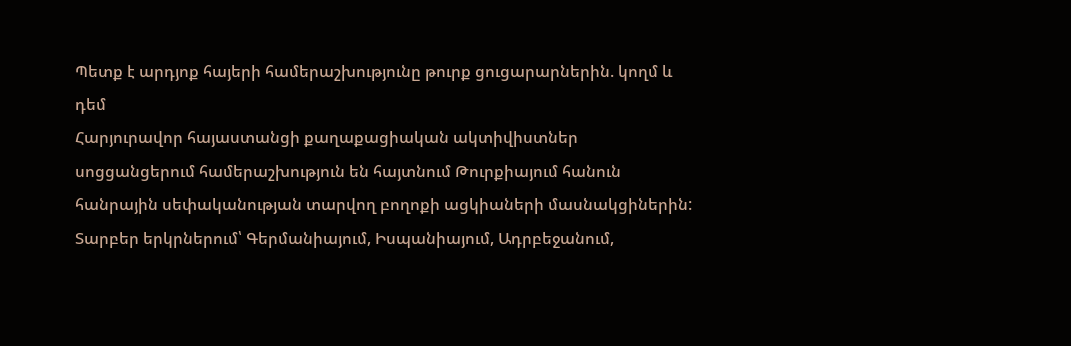Պետք է արդյոք հայերի համերաշխությունը թուրք ցուցարարներին. կողմ և դեմ
Հարյուրավոր հայաստանցի քաղաքացիական ակտիվիստներ սոցցանցերում համերաշխություն են հայտնում Թուրքիայում հանուն հանրային սեփականության տարվող բողոքի ացկիաների մասնակցիներին:
Տարբեր երկրներում՝ Գերմանիայում, Իսպանիայում, Ադրբեջանում,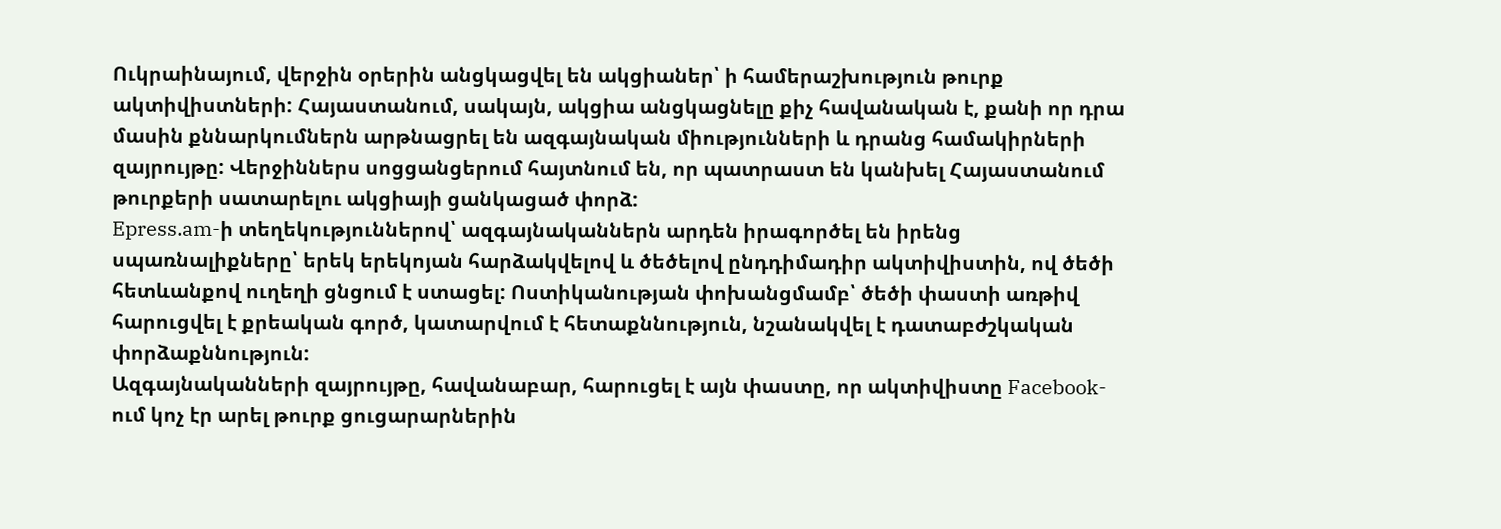Ուկրաինայում, վերջին օրերին անցկացվել են ակցիաներ՝ ի համերաշխություն թուրք ակտիվիստների: Հայաստանում, սակայն, ակցիա անցկացնելը քիչ հավանական է, քանի որ դրա մասին քննարկումներն արթնացրել են ազգայնական միությունների և դրանց համակիրների զայրույթը: Վերջիններս սոցցանցերում հայտնում են, որ պատրաստ են կանխել Հայաստանում թուրքերի սատարելու ակցիայի ցանկացած փորձ:
Epress.am-ի տեղեկություններով՝ ազգայնականներն արդեն իրագործել են իրենց սպառնալիքները՝ երեկ երեկոյան հարձակվելով և ծեծելով ընդդիմադիր ակտիվիստին, ով ծեծի հետևանքով ուղեղի ցնցում է ստացել: Ոստիկանության փոխանցմամբ՝ ծեծի փաստի առթիվ հարուցվել է քրեական գործ, կատարվում է հետաքննություն, նշանակվել է դատաբժշկական փորձաքննություն:
Ազգայնականների զայրույթը, հավանաբար, հարուցել է այն փաստը, որ ակտիվիստը Facebook-ում կոչ էր արել թուրք ցուցարարներին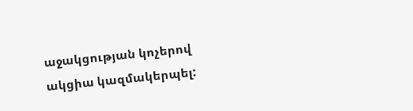աջակցության կոչերով ակցիա կազմակերպել: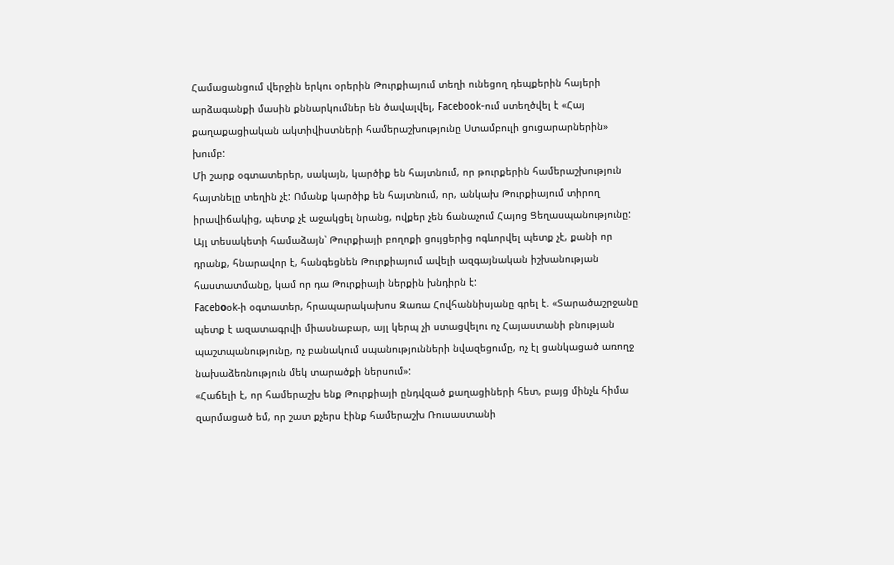Համացանցում վերջին երկու օրերին Թուրքիայում տեղի ունեցող դեպքերին հայերի արձագանքի մասին քննարկումներ են ծավալվել, Facebook-ում ստեղծվել է «Հայ քաղաքացիական ակտիվիստների համերաշխությունը Ստամբուլի ցուցարարներին» խումբ:
Մի շարք օգտատերեր, սակայն, կարծիք են հայտնում, որ թուրքերին համերաշխություն հայտնելը տեղին չէ: Ոմանք կարծիք են հայտնում, որ, անկախ Թուրքիայում տիրող իրավիճակից, պետք չէ աջակցել նրանց, ովքեր չեն ճանաչում Հայոց Ցեղասպանությունը: Այլ տեսակետի համաձայն՝ Թուրքիայի բողոքի ցույցերից ոգևորվել պետք չէ, քանի որ դրանք, հնարավոր է, հանգեցնեն Թուրքիայում ավելի ազգայնական իշխանության հաստատմանը, կամ որ դա Թուրքիայի ներքին խնդիրն է:
Facebоօk-ի օգտատեր, հրապարակախոս Զառա Հովհաննիսյանը գրել է. «Տարածաշրջանը պետք է ազատագրվի միասնաբար, այլ կերպ չի ստացվելու ոչ Հայաստանի բնության պաշտպանությունը, ոչ բանակում սպանությունների նվազեցումը, ոչ էլ ցանկացած առողջ նախաձեռնություն մեկ տարածքի ներսում»:
«Հաճելի է, որ համերաշխ ենք Թուրքիայի ընդվզած քաղացիների հետ, բայց մինչև հիմա զարմացած եմ, որ շատ քչերս էինք համերաշխ Ռուսաստանի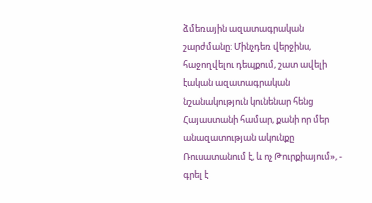ձմեռային ազատագրական շարժմանը: Մինչդեռ վերջինս, հաջողվելու դեպքում, շատ ավելի էական ազատագրական նշանակություն կունենար հենց Հայաստանի համար, քանի որ մեր անազատության ակունքը Ռուսատանում է, և ոչ Թուրքիայում», - գրել է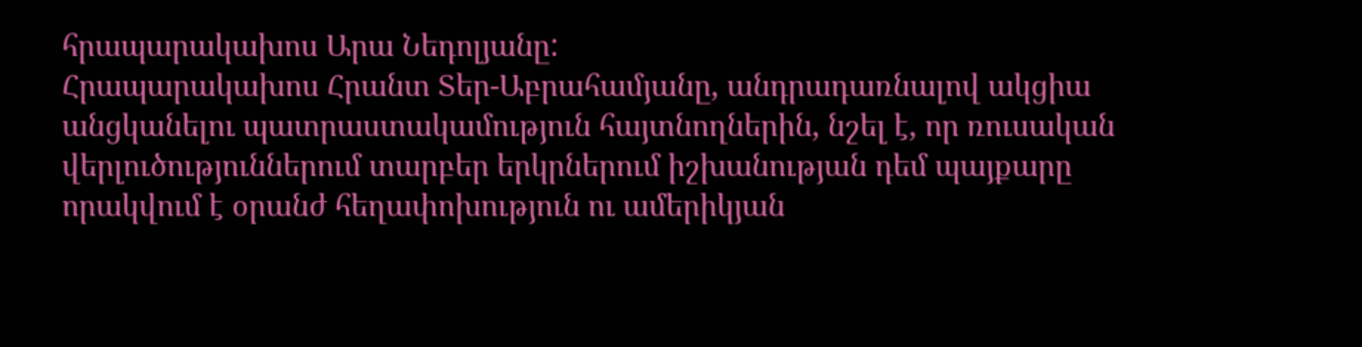հրապարակախոս Արա Նեդոլյանը:
Հրապարակախոս Հրանտ Տեր-Աբրահամյանը, անդրադառնալով ակցիա անցկանելու պատրաստակամություն հայտնողներին, նշել է, որ ռուսական վերլուծություններում տարբեր երկրներում իշխանության դեմ պայքարը որակվում է օրանժ հեղափոխություն ու ամերիկյան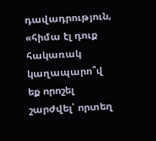դավադրություն, «հիմա էլ դուք հակառակ կաղապարո՞վ եք որոշել շարժվել՝ որտեղ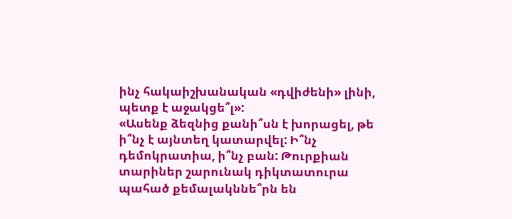ինչ հակաիշխանական «դվիժենի» լինի, պետք է աջակցե՞լ»:
«Ասենք ձեզնից քանի՞սն է խորացել, թե ի՞նչ է այնտեղ կատարվել: Ի՞նչ դեմոկրատիա, ի՞նչ բան: Թուրքիան տարիներ շարունակ դիկտատուրա պահած քեմալակննե՞րն են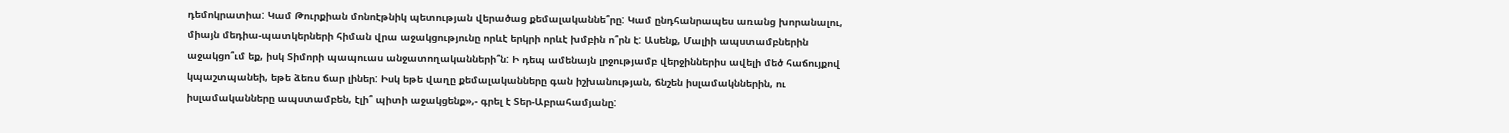դեմոկրատիա: Կամ Թուրքիան մոնոէթնիկ պետության վերածաց քեմալականնե՞րը: Կամ ընդհանրապես առանց խորանալու, միայն մեդիա-պատկերների հիման վրա աջակցությունը որևէ երկրի որևէ խմբին ո՞րն է: Ասենք, Մալիի ապստամբներին աջակցո՞ւմ եք, իսկ Տիմորի պապուաս անջատողականների՞ն: Ի դեպ ամենայն լրջությամբ վերջիններիս ավելի մեծ հաճույքով կպաշտպանեի, եթե ձեռս ճար լիներ: Իսկ եթե վաղը քեմալականները գան իշխանության, ճնշեն իսլամակններին, ու իսլամականները ապստամբեն, էլի՞ պիտի աջակցենք»,- գրել է Տեր-Աբրահամյանը: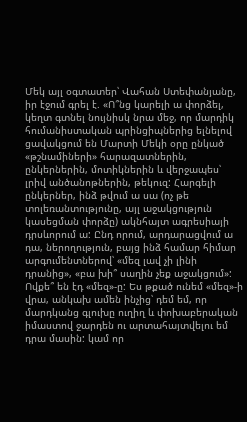Մեկ այլ օգտատեր՝ Վահան Ստեփանյանը, իր էջում գրել է. «Ո՞նց կարելի ա փորձել, կեղտ գտնել նույնիսկ նրա մեջ, որ մարդիկ հումանիստական պրինցիպներից ելնելով ցավակցում են Մարտի Մեկի օրը ընկած «թշնամիների» հարազատներին, ընկերներին, մոտիկներին և վերջապես՝ լրիվ անծանոթներին, թեկուզ: Հարգելի ընկերներ, ինձ թվում ա սա (ոչ թե տոլեռանտությունը, այլ աջակցություն կասեցման փորձը) ակնհայտ ագրեսիայի դրսևորում ա: Ընդ որում, արդարացվում ա դա, ներողություն, բայց ինձ համար հիմար արգումենտներով՝ «մեզ լավ չի լինի դրանից», «բա խի՞ սաղին չեք աջակցում»: Ովքե՞ են էդ «մեզ»-ը: Ես թքած ունեմ «մեզ»-ի վրա, անկախ ամեն ինչից՝ դեմ եմ, որ մարդկանց գլուխը ուղիղ և փոխաբերական իմաստով ջարդեն ու արտահայտվելու եմ դրա մասին: կամ որ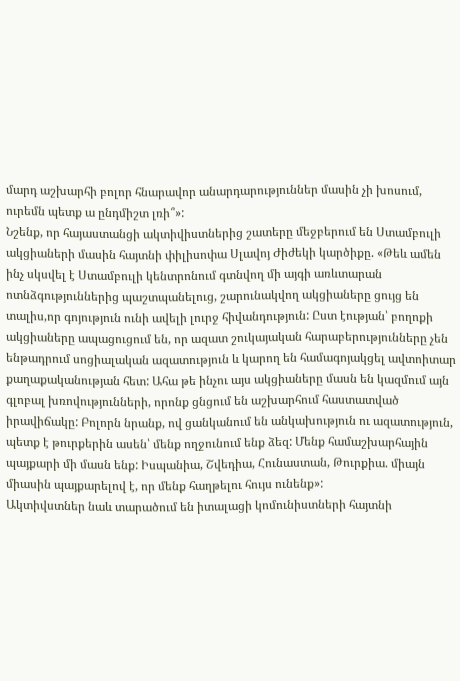մարդ աշխարհի բոլոր հնարավոր անարդարություններ մասին չի խոսում, ուրեմն պետք ա ընդմիշտ լռի՞»:
Նշենք, որ հայաստանցի ակտիվիստներից շատերը մեջբերում են Ստամբուլի ակցիաների մասին հայտնի փիլիսոփա Սլավոյ Ժիժեկի կարծիքը. «Թեև ամեն ինչ սկսվել է Ստամբուլի կենտրոնում գտնվող մի այգի առևտարան ոտնձգություններից պաշտպանելուց, շարունակվող ակցիաները ցույց են տալիս,որ գոյություն ունի ավելի լուրջ հիվանդություն: Ըստ էության՝ բողոքի ակցիաները ապացուցում են, որ ազատ շուկայական հարաբերությունները չեն ենթադրում սոցիալական ազատություն և կարող են համագոյակցել ավտոիտար քաղաքականության հետ: Ահա թե ինչու այս ակցիաները մասն են կազմում այն գլոբալ խռովությունների, որոնք ցնցում են աշխարհում հաստատված իրավիճակը: Բոլորն նրանք, ով ցանկանում են անկախություն ու ազատություն, պետք է թուրքերին ասեն՝ մենք ողջունում ենք ձեզ: Մենք համաշխարհային պայքարի մի մասն ենք: Իսպանիա, Շվեդիա, Հունաստան, Թուրքիա. միայն միասին պայքարելով է, որ մենք հաղթելու հույս ունենք»:
Ակտիվստներ նաև տարածում են իտալացի կոմունիստների հայտնի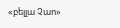«բելլա Չաո»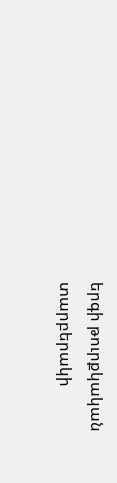երգի թուրքկական տարբերակի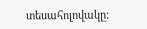տեսահոլովակը: